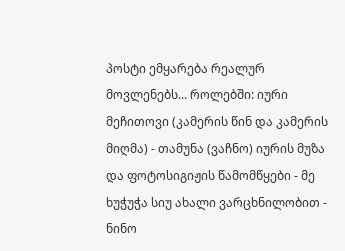პოსტი ემყარება რეალურ მოვლენებს... როლებში: იური მეჩითოვი (კამერის წინ და კამერის მიღმა) - თამუნა (ვაჩნო) იურის მუზა და ფოტოსიგიჟის წამომწყები - მე ხუჭუჭა სიუ ახალი ვარცხნილობით - ნინო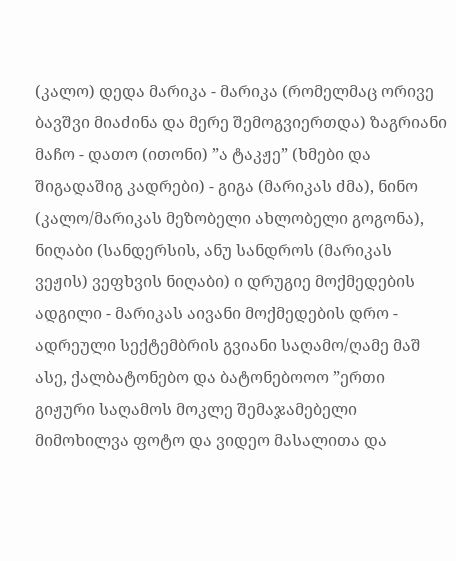(კალო) დედა მარიკა - მარიკა (რომელმაც ორივე ბავშვი მიაძინა და მერე შემოგვიერთდა) ზაგრიანი მაჩო - დათო (ითონი) ”ა ტაკჟე” (ხმები და შიგადაშიგ კადრები) - გიგა (მარიკას ძმა), ნინო (კალო/მარიკას მეზობელი ახლობელი გოგონა), ნიღაბი (სანდერსის, ანუ სანდროს (მარიკას ვეჟის) ვეფხვის ნიღაბი) ი დრუგიე მოქმედების ადგილი - მარიკას აივანი მოქმედების დრო - ადრეული სექტემბრის გვიანი საღამო/ღამე მაშ ასე, ქალბატონებო და ბატონებოოო ”ერთი გიჟური საღამოს მოკლე შემაჯამებელი მიმოხილვა ფოტო და ვიდეო მასალითა და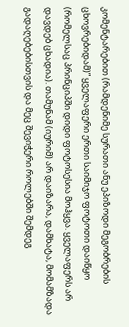კომენტარებით (რამდენიმე სურათი ანუ ეპიზოდი მეგობრების ცხოვრებიდამ)” ყველაფერი ერთი საიმიჯო ფოტოთი დაიწყო (რომელსაც პრინციპში დიდი ფოტოსესია მოჰყვა. ყველაფერს არ დავდებ ცხადია). თამუნამ (იურიმ) არ დაიზარა, დამხატა, მომამზადა გადაღებებისთვის და მეც შევიჭერი როლებში შემდეგ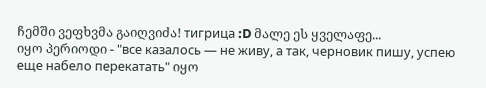ჩემში ვეფხვმა გაიღვიძა! тигрица :D მალე ეს ყველაფე...
იყო პერიოდი - "все казалось — не живу, а так, черновик пишу, успею еще набело перекатать" იყო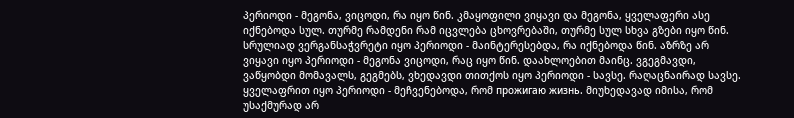პერიოდი - მეგონა, ვიცოდი, რა იყო წინ. კმაყოფილი ვიყავი და მეგონა, ყველაფერი ასე იქნებოდა სულ. თურმე რამდენი რამ იცვლება ცხოვრებაში, თურმე სულ სხვა გზები იყო წინ. სრულიად ვერგანსაჭვრეტი იყო პერიოდი - მაინტერესებდა, რა იქნებოდა წინ. აზრზე არ ვიყავი იყო პერიოდი - მეგონა ვიცოდი, რაც იყო წინ. დაახლოებით მაინც. ვგეგმავდი, ვაწყობდი მომავალს, გეგმებს, ვხედავდი თითქოს იყო პერიოდი - სავსე. რაღაცნაირად სავსე. ყველაფრით იყო პერიოდი - მეჩვენებოდა, რომ прожигаю жизнь. მიუხედავად იმისა, რომ უსაქმურად არ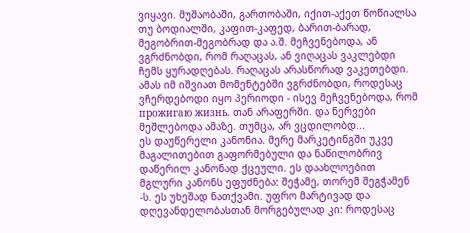ვიყავი. მუშაობაში, გართობაში, იქით-აქეთ წოწიალსა თუ ბოდიალში, კაფით-კაფედ, ბარით-ბარად, მეგობრით-მეგობრად და ა.შ. მეჩვენებოდა, ან ვგრძნობდი, რომ რაღაცას, ან ვიღაცას ვაკლებდი ჩემს ყურადღებას. რაღაცას არასწორად ვაკეთებდი. ამას იმ იშვიათ მომენტებში ვგრძნობდი, როდესაც ვჩერდებოდი იყო პერიოდი - ისევ მეჩვენებოდა, რომ прожигаю жизнь. თან არაფერში. და ნერვები მეშლებოდა ამაზე. თუმცა, არ ვცდილობდ...
ეს დაუწერელი კანონია. მერე მარკეტინგში უკვე მაგალითებით გაფორმებული და ნაწილობრივ დაწერილ კანონად ქცეული. ეს დაახლოებით მგლური კანონს ეფუძნება: შეჭამე, თორემ შეგჭამენ -ს. ეს უხეშად ნათქვამი. უფრო მარტივად და დღევანდელობასთან მორგებულად კი: როდესაც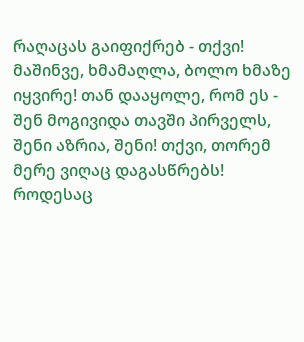რაღაცას გაიფიქრებ - თქვი! მაშინვე, ხმამაღლა, ბოლო ხმაზე იყვირე! თან დააყოლე, რომ ეს - შენ მოგივიდა თავში პირველს, შენი აზრია, შენი! თქვი, თორემ მერე ვიღაც დაგასწრებს! როდესაც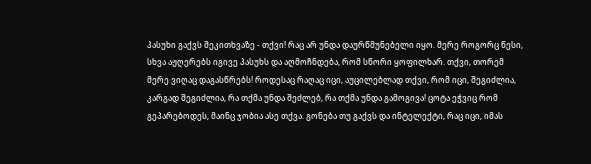პასუხი გაქვს შეკითხვაზე - თქვი! რაც არ უნდა დაურწმუნებელი იყო. მერე როგორც წესი, სხვა აჟღერებს იგივე პასუხს და აღმოჩნდება, რომ სწორი ყოფილხარ. თქვი, თორემ მერე ვიღაც დაგასწრებს! როდესაც რაღაც იცი, აუცილებლად თქვი, რომ იცი, შეგიძლია, კარგად შეგიძლია, რა თქმა უნდა შეძლებ, რა თქმა უნდა გამოგივა! ცოტა ეჭვიც რომ გეპარებოდეს, მაინც ჯობია ასე თქვა. გონება თუ გაქვს და ინტელექტი, რაც იცი, იმას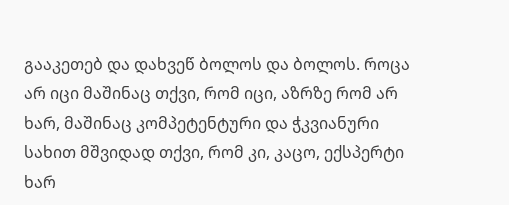გააკეთებ და დახვეწ ბოლოს და ბოლოს. როცა არ იცი მაშინაც თქვი, რომ იცი, აზრზე რომ არ ხარ, მაშინაც კომპეტენტური და ჭკვიანური სახით მშვიდად თქვი, რომ კი, კაცო, ექსპერტი ხარ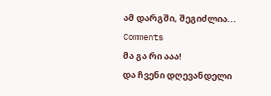ამ დარგში, შეგიძლია...
Comments
მა გა რი ააა!
და ჩვენი დღევანდელი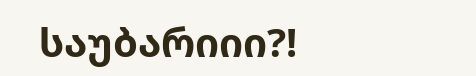საუბარიიი?!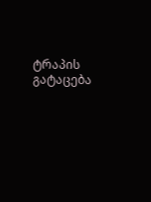ტრაპის გატაცება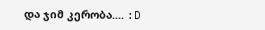და ჯიმ კერობა.... :D